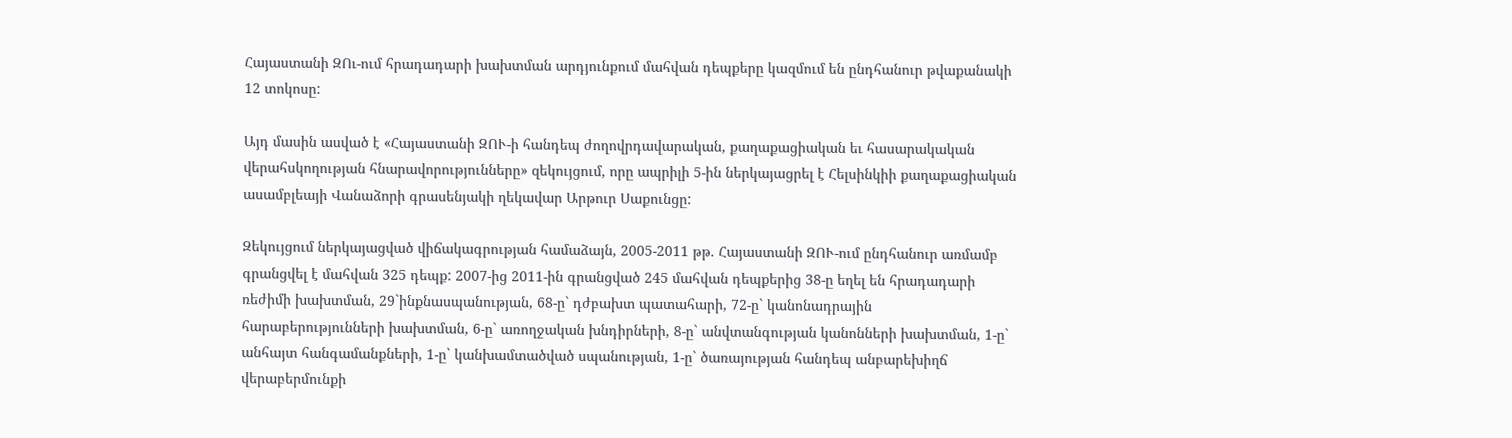Հայաստանի ԶՈւ-ում հրադադարի խախտման արդյունքում մահվան դեպքերը կազմում են ընդհանուր թվաքանակի 12 տոկոսը:

Այդ մասին ասված է «Հայաստանի ԶՈՒ-ի հանդեպ ժողովրդավարական, քաղաքացիական եւ հասարակական վերահսկողության հնարավորությունները» զեկույցում, որը ապրիլի 5-ին ներկայացրել է Հելսինկիի քաղաքացիական ասամբլեայի Վանաձորի գրասենյակի ղեկավար Արթուր Սաքունցը:

Զեկույցում ներկայացված վիճակագրության համաձայն, 2005-2011 թթ. Հայաստանի ԶՈՒ-ում ընդհանուր առմամբ գրանցվել է մահվան 325 դեպք: 2007-ից 2011-ին գրանցված 245 մահվան դեպքերից 38-ը եղել են հրադադարի ռեժիմի խախտման, 29`ինքնասպանության, 68-ը` դժբախտ պատահարի, 72-ը` կանոնադրային հարաբերությունների խախտման, 6-ը` առողջական խնդիրների, 8-ը` անվտանգության կանոնների խախտման, 1-ը` անհայտ հանգամանքների, 1-ը` կանխամտածված սպանության, 1-ը` ծառայության հանդեպ անբարեխիղճ վերաբերմունքի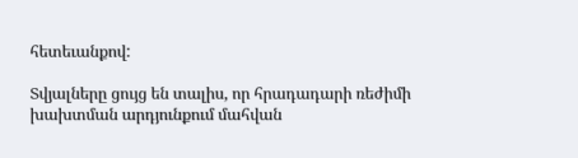հետեւանքով:

Տվյալները ցույց են տալիս, որ հրադադարի ռեժիմի խախտման արդյունքում մահվան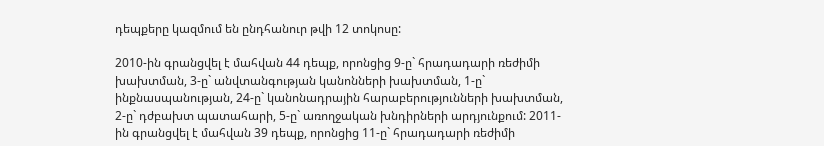դեպքերը կազմում են ընդհանուր թվի 12 տոկոսը:

2010-ին գրանցվել է մահվան 44 դեպք, որոնցից 9-ը` հրադադարի ռեժիմի խախտման, 3-ը` անվտանգության կանոնների խախտման, 1-ը` ինքնասպանության, 24-ը` կանոնադրային հարաբերությունների խախտման, 2-ը` դժբախտ պատահարի, 5-ը` առողջական խնդիրների արդյունքում: 2011-ին գրանցվել է մահվան 39 դեպք, որոնցից 11-ը` հրադադարի ռեժիմի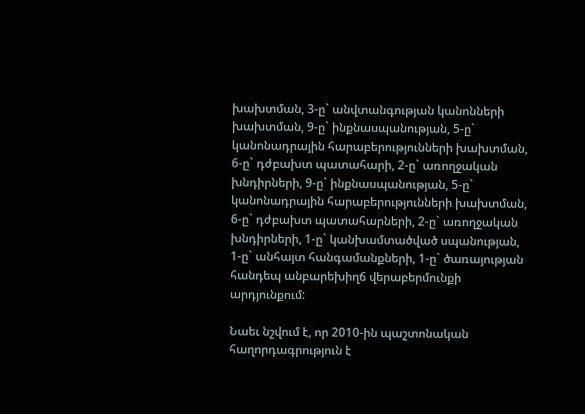խախտման, 3-ը` անվտանգության կանոնների խախտման, 9-ը` ինքնասպանության, 5-ը` կանոնադրային հարաբերությունների խախտման, 6-ը` դժբախտ պատահարի, 2-ը` առողջական խնդիրների, 9-ը` ինքնասպանության, 5-ը` կանոնադրային հարաբերությունների խախտման, 6-ը` դժբախտ պատահարների, 2-ը` առողջական խնդիրների, 1-ը` կանխամտածված սպանության, 1-ը` անհայտ հանգամանքների, 1-ը` ծառայության հանդեպ անբարեխիղճ վերաբերմունքի արդյունքում:

Նաեւ նշվում է, որ 2010-ին պաշտոնական հաղորդագրություն է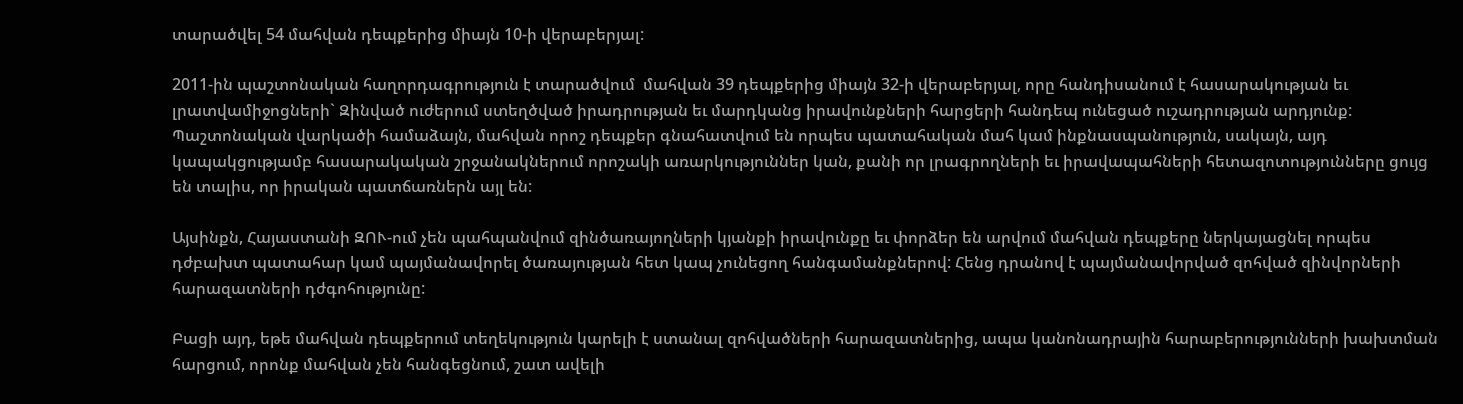տարածվել 54 մահվան դեպքերից միայն 10-ի վերաբերյալ:

2011-ին պաշտոնական հաղորդագրություն է տարածվում  մահվան 39 դեպքերից միայն 32-ի վերաբերյալ, որը հանդիսանում է հասարակության եւ լրատվամիջոցների` Զինված ուժերում ստեղծված իրադրության եւ մարդկանց իրավունքների հարցերի հանդեպ ունեցած ուշադրության արդյունք: Պաշտոնական վարկածի համաձայն, մահվան որոշ դեպքեր գնահատվում են որպես պատահական մահ կամ ինքնասպանություն, սակայն, այդ կապակցությամբ հասարակական շրջանակներում որոշակի առարկություններ կան, քանի որ լրագրողների եւ իրավապահների հետազոտությունները ցույց են տալիս, որ իրական պատճառներն այլ են:

Այսինքն, Հայաստանի ԶՈՒ-ում չեն պահպանվում զինծառայողների կյանքի իրավունքը եւ փորձեր են արվում մահվան դեպքերը ներկայացնել որպես դժբախտ պատահար կամ պայմանավորել ծառայության հետ կապ չունեցող հանգամանքներով: Հենց դրանով է պայմանավորված զոհված զինվորների հարազատների դժգոհությունը:

Բացի այդ, եթե մահվան դեպքերում տեղեկություն կարելի է ստանալ զոհվածների հարազատներից, ապա կանոնադրային հարաբերությունների խախտման հարցում, որոնք մահվան չեն հանգեցնում, շատ ավելի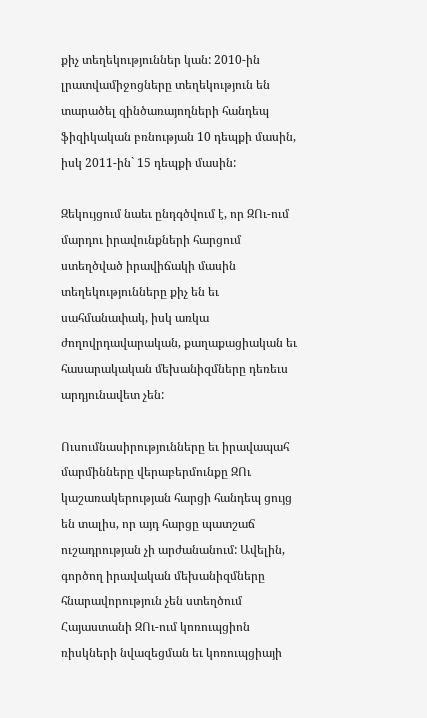քիչ տեղեկություններ կան: 2010-ին լրատվամիջոցները տեղեկություն են տարածել զինծառայողների հանդեպ ֆիզիկական բռնության 10 դեպքի մասին, իսկ 2011-ին` 15 դեպքի մասին:

Զեկույցում նաեւ ընդգծվում է, որ ԶՈւ-ում մարդու իրավունքների հարցում ստեղծված իրավիճակի մասին տեղեկությունները քիչ են եւ սահմանափակ, իսկ առկա ժողովրդավարական, քաղաքացիական եւ հասարակական մեխանիզմները դեռեւս արդյունավետ չեն:

Ուսումնասիրությունները եւ իրավապահ մարմինները վերաբերմունքը ԶՈւ կաշառակերության հարցի հանդեպ ցույց են տալիս, որ այդ հարցը պատշաճ ուշադրության չի արժանանում: Ավելին, գործող իրավական մեխանիզմները հնարավորություն չեն ստեղծում Հայաստանի ԶՈւ-ում կոռուպցիոն ռիսկների նվազեցման եւ կոռուպցիայի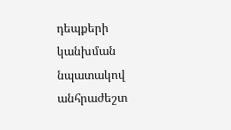դեպքերի կանխման նպատակով անհրաժեշտ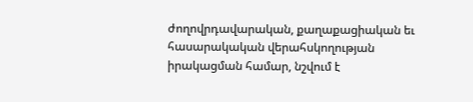ժողովրդավարական, քաղաքացիական եւ հասարակական վերահսկողության  իրակացման համար, նշվում է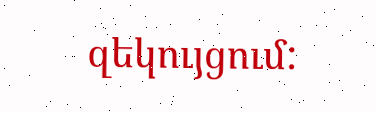զեկույցում: